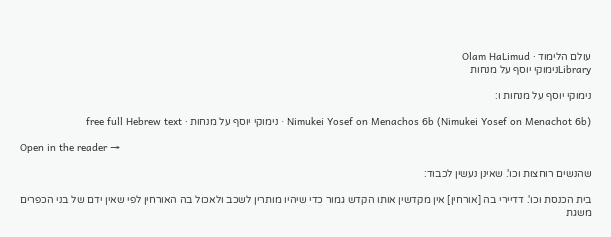עולם הלימוד · Olam HaLimud
Libraryנימוקי יוסף על מנחות

נימוקי יוסף על מנחות ו:

Nimukei Yosef on Menachos 6b (Nimukei Yosef on Menachot 6b) · נימוקי יוסף על מנחות · free full Hebrew text

Open in the reader →

שהנשים רוחצות וכו'. שאינן נעשין לכבוד:

בית הכנסת וכו'. דדיירי בה [אורחין] אין מקדשין אותו הקדש גמור כדי שיהיו מותרין לשכב ולאכול בה האורחין לפי שאין ידם של בני הכפרים משגת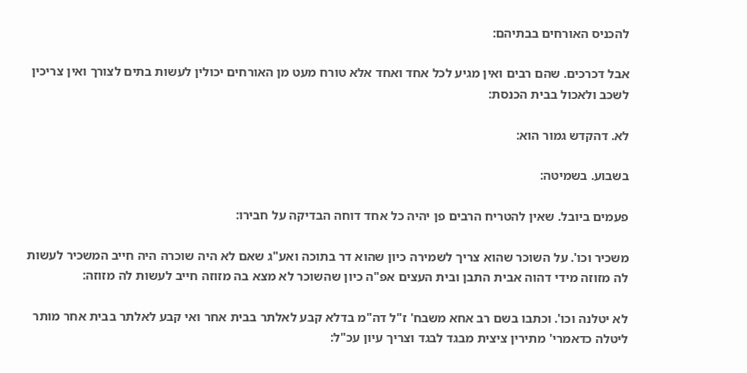להכניס האורחים בבתיהם:

אבל דכרכים. שהם רבים ואין מגיע לכל אחד ואחד אלא טורח מעט מן האורחים יכולין לעשות בתים לצורך ואין צריכין לשכב ולאכול בבית הכנסת:

לא. דהקדש גמור הוא:

בשבוע. בשמיטה:

פעמים ביובל. שאין להטריח הרבים פן יהיה כל אחד דוחה הבדיקה על חבירו:

משכיר וכו'. על השוכר שהוא צריך לשמירה כיון שהוא דר בתוכה ואע"ג שאם לא היה שוכרה היה חייב המשכיר לעשות לה מזוזה מידי דהוה אבית התבן ובית העצים אפ"ה כיון שהשוכר לא מצא בה מזוזה חייב לעשות לה מזוזה:

לא יטלנה וכו'. וכתבו בשם רב אחא משבח' ז"ל דה"מ בדלא קבע לאלתר בבית אחר ואי קבע לאלתר בבית אחר מותר ליטלה כדאמרי' מתירין ציצית מבגד לבגד וצריך עיון עכ"ל: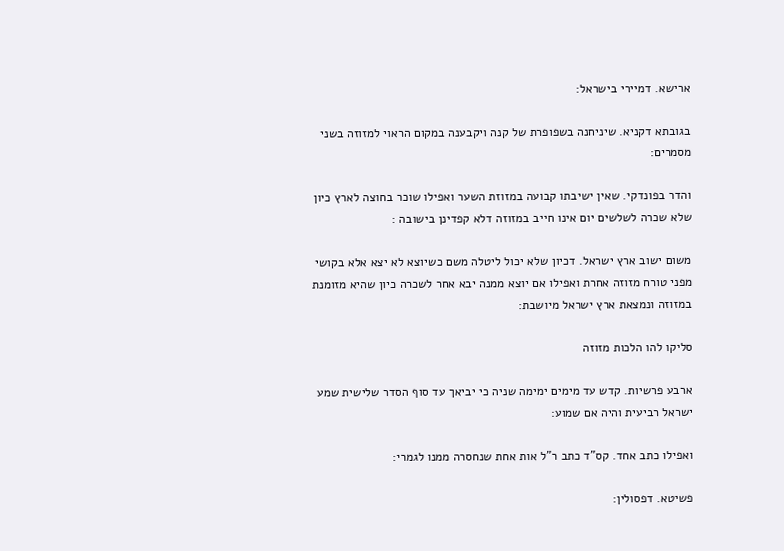ארישא. דמיירי בישראל:

בגובתא דקניא. שיניחנה בשפופרת של קנה ויקבענה במקום הראוי למזוזה בשני מסמרים:

והדר בפונדקי. שאין ישיבתו קבועה במזוזת השער ואפילו שוכר בחוצה לארץ כיון שלא שכרה לשלשים יום אינו חייב במזוזה דלא קפדינן בישובה :

משום ישוב ארץ ישראל. דכיון שלא יכול ליטלה משם כשיוצא לא יצא אלא בקושי מפני טורח מזוזה אחרת ואפילו אם יוצא ממנה יבא אחר לשכרה כיון שהיא מזומנת במזוזה ונמצאת ארץ ישראל מיושבת:

סליקו להו הלכות מזוזה

ארבע פרשיות. קדש עד מימים ימימה שניה כי יביאך עד סוף הסדר שלישית שמע ישראל רביעית והיה אם שמוע:

ואפילו כתב אחד. קס"ד כתב ר"ל אות אחת שנחסרה ממנו לגמרי:

פשיטא. דפסולין: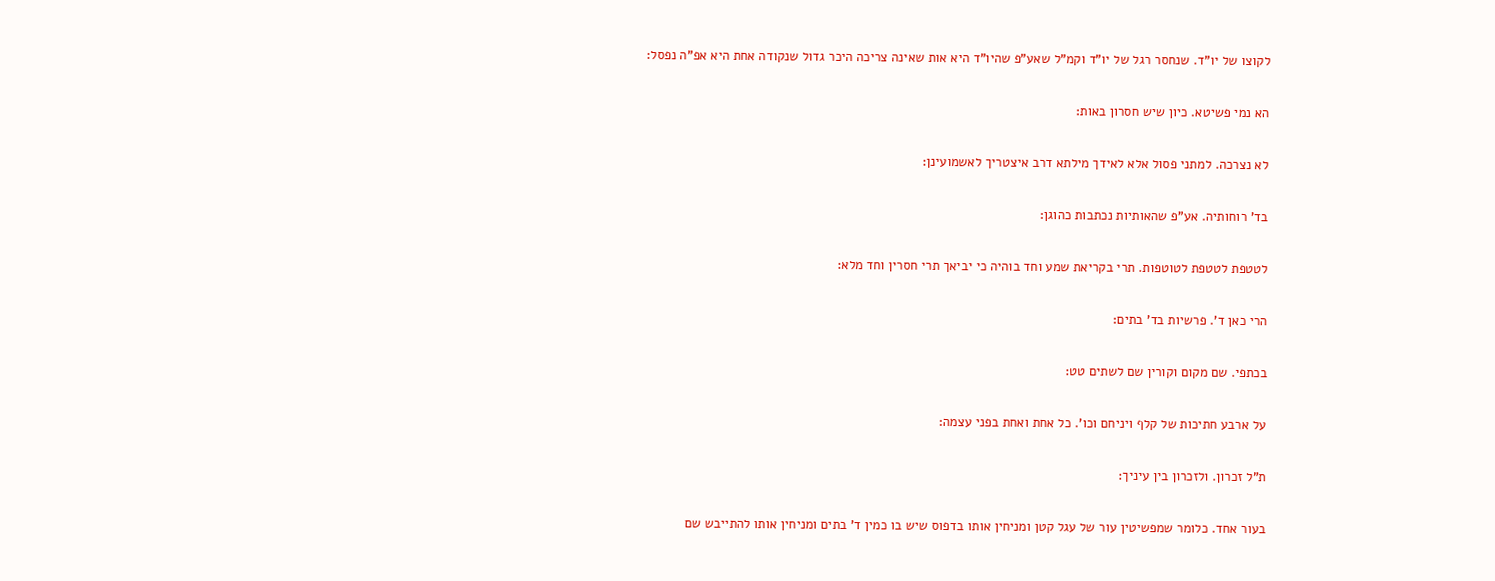לקוצו של יו"ד. שנחסר רגל של יו"ד וקמ"ל שאע"פ שהיו"ד היא אות שאינה צריכה היכר גדול שנקודה אחת היא אפ"ה נפסל:

הא נמי פשיטא. כיון שיש חסרון באות:

לא נצרכה. למתני פסול אלא לאידך מילתא דרב איצטריך לאשמועינן:

בד' רוחותיה. אע"פ שהאותיות נכתבות כהוגן:

לטטפת לטטפת לטוטפות. תרי בקריאת שמע וחד בוהיה כי יביאך תרי חסרין וחד מלא:

הרי כאן ד'. פרשיות בד' בתים:

בכתפי. שם מקום וקורין שם לשתים טט:

על ארבע חתיכות של קלף ויניחם וכו'. כל אחת ואחת בפני עצמה:

ת"ל זכרון. ולזכרון בין עיניך:

בעור אחד. כלומר שמפשיטין עור של עגל קטן ומניחין אותו בדפוס שיש בו כמין ד' בתים ומניחין אותו להתייבש שם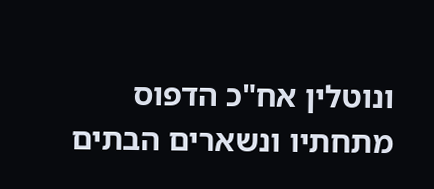ונוטלין אח"כ הדפוס מתחתיו ונשארים הבתים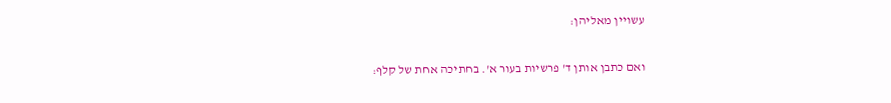עשויין מאליהן:

ואם כתבן אותן ד' פרשיות בעור א'. בחתיכה אחת של קלף: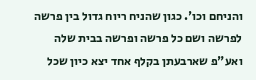והניחם וכו'. כגון שהניח ריוח גדול בין פרשה לפרשה ושם כל פרשה ופרשה בבית שלה ואע"פ שארבעתן בקלף אחד יצא כיון שכל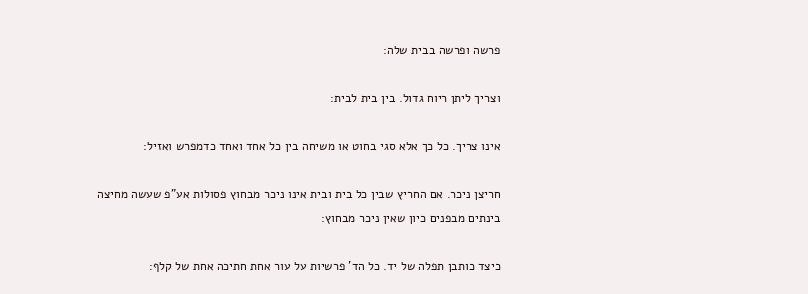פרשה ופרשה בבית שלה:

וצריך ליתן ריוח גדול. בין בית לבית:

אינו צריך. כל כך אלא סגי בחוט או משיחה בין כל אחד ואחד כדמפרש ואזיל:

חריצן ניכר. אם החריץ שבין כל בית ובית אינו ניכר מבחוץ פסולות אע"פ שעשה מחיצה בינתים מבפנים כיון שאין ניכר מבחוץ:

כיצד כותבן תפלה של יד. כל הד' פרשיות על עור אחת חתיכה אחת של קלף: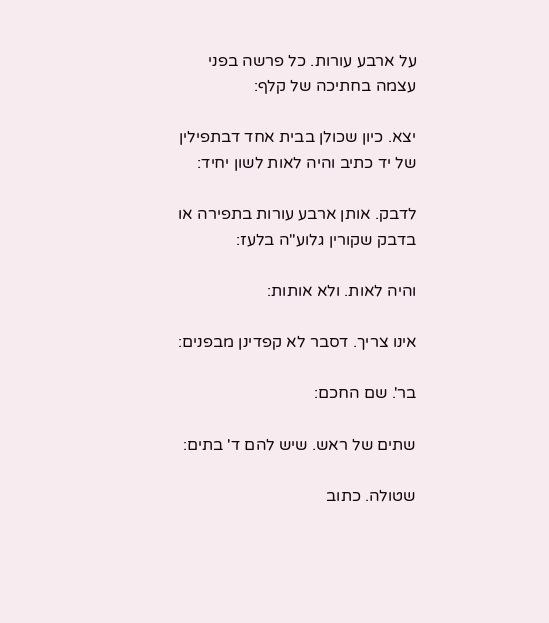על ארבע עורות. כל פרשה בפני עצמה בחתיכה של קלף:

יצא. כיון שכולן בבית אחד דבתפילין של יד כתיב והיה לאות לשון יחיד:

לדבק. אותן ארבע עורות בתפירה או בדבק שקורין גלוע"ה בלעז:

והיה לאות. ולא אותות:

אינו צריך. דסבר לא קפדינן מבפנים:

בר'. שם החכם:

שתים של ראש. שיש להם ד' בתים:

שטולה. כתוב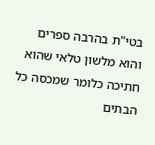בטי"ת בהרבה ספרים והוא מלשון טלאי שהוא חתיכה כלומר שמכסה כל הבתים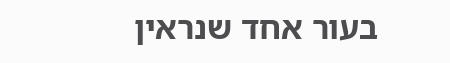בעור אחד שנראין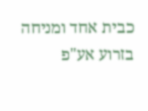כבית אחד ומניחה בזרוע אע"פ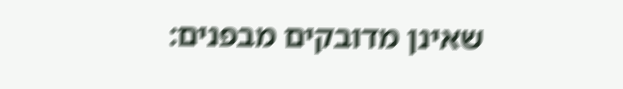שאינן מדובקים מבפנים: